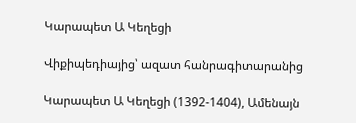Կարապետ Ա Կեղեցի

Վիքիպեդիայից՝ ազատ հանրագիտարանից

Կարապետ Ա Կեղեցի (1392-1404), Ամենայն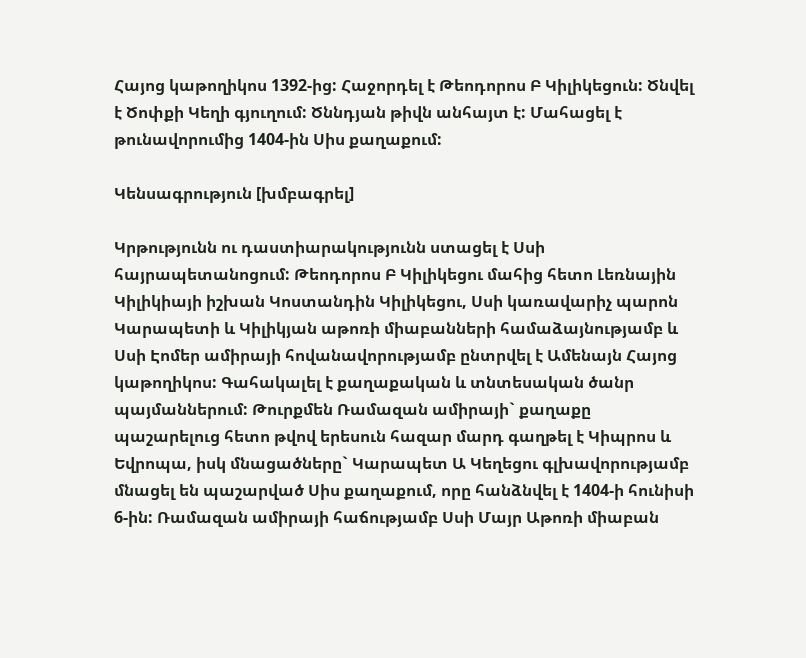Հայոց կաթողիկոս 1392-ից: Հաջորդել է Թեոդորոս Բ Կիլիկեցուն: Ծնվել է Ծոփքի Կեղի գյուղում: Ծննդյան թիվն անհայտ է: Մահացել է թունավորումից 1404-ին Սիս քաղաքում:

Կենսագրություն [խմբագրել]

Կրթությունն ու դաստիարակությունն ստացել է Սսի հայրապետանոցում: Թեոդորոս Բ Կիլիկեցու մահից հետո Լեռնային Կիլիկիայի իշխան Կոստանդին Կիլիկեցու, Սսի կառավարիչ պարոն Կարապետի և Կիլիկյան աթոռի միաբանների համաձայնությամբ և Սսի Էոմեր ամիրայի հովանավորությամբ ընտրվել է Ամենայն Հայոց կաթողիկոս: Գահակալել է քաղաքական և տնտեսական ծանր պայմաններում: Թուրքմեն Ռամազան ամիրայի` քաղաքը պաշարելուց հետո թվով երեսուն հազար մարդ գաղթել է Կիպրոս և Եվրոպա, իսկ մնացածները` Կարապետ Ա Կեղեցու գլխավորությամբ մնացել են պաշարված Սիս քաղաքում, որը հանձնվել է 1404-ի հունիսի 6-ին: Ռամազան ամիրայի հաճությամբ Սսի Մայր Աթոռի միաբան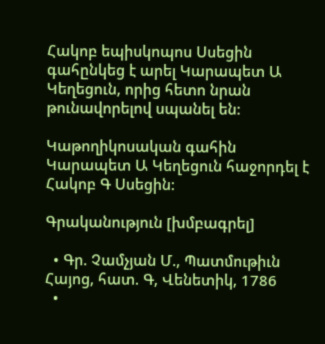Հակոբ եպիսկոպոս Սսեցին գահընկեց է արել Կարապետ Ա Կեղեցուն, որից հետո նրան թունավորելով սպանել են:

Կաթողիկոսական գահին Կարապետ Ա Կեղեցուն հաջորդել է Հակոբ Գ Սսեցին:

Գրականություն [խմբագրել]

  • Գր. Չամչյան Մ., Պատմութիւն Հայոց, հատ. Գ, Վենետիկ, 1786
  •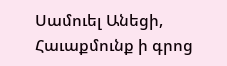Սամուել Անեցի, Հաւաքմունք ի գրոց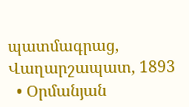պատմագրաց, Վաղարշապատ, 1893
  • Օրմանյան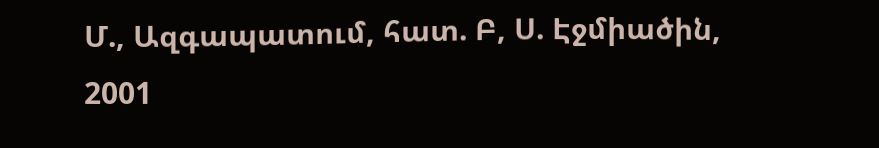Մ., Ազգապատում, հատ. Բ, Ս. Էջմիածին, 2001